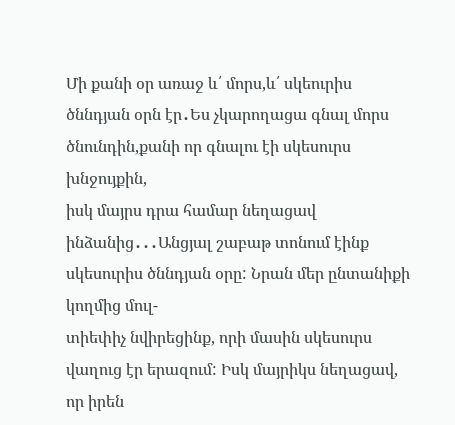Մի քանի օր առաջ և՛ մորս,և՛ սկեուրիս ծննդյան օրն էր․Ես չկարողացա գնալ մորս ծնունդին,քանի որ գնալու էի սկեսուրս խնջույքին,
իսկ մայրս դրա համար նեղացավ ինձանից․․․Անցյալ շաբաթ տոնում էինք սկեսուրիս ծննդյան օրը: Նրան մեր ընտանիքի կողմից մուլ-
տիեփիչ նվիրեցինք, որի մասին սկեսուրս վաղուց էր երազում: Իսկ մայրիկս նեղացավ, որ իրեն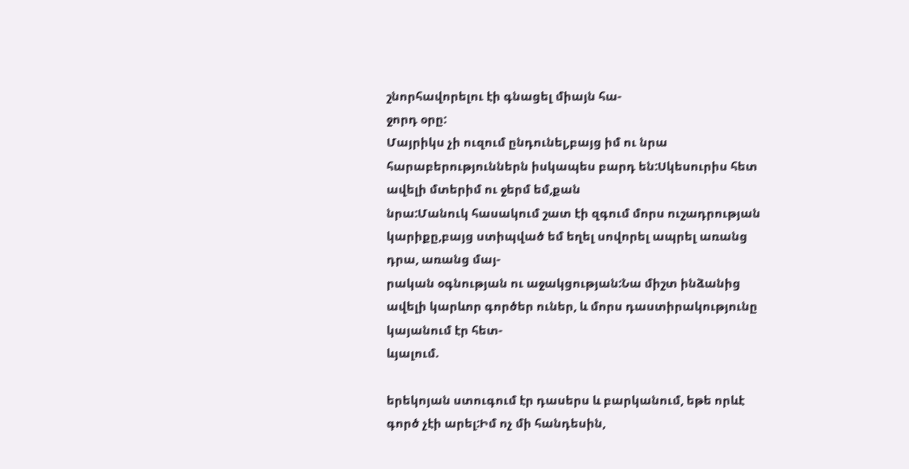շնորհավորելու էի գնացել միայն հա-
ջորդ օրը:
Մայրիկս չի ուզում ընդունել,բայց իմ ու նրա հարաբերություններն իսկապես բարդ են:Սկեսուրիս հետ ավելի մտերիմ ու ջերմ եմ,քան
նրա:Մանուկ հասակում շատ էի զգում մորս ուշադրության կարիքը,բայց ստիպված եմ եղել սովորել ապրել առանց դրա, առանց մայ-
րական օգնության ու աջակցության:Նա միշտ ինձանից ավելի կարևոր գործեր ուներ, և մորս դաստիրակությունը կայանում էր հետ-
ևյալում.

երեկոյան ստուգում էր դասերս և բարկանում, եթե որևէ գործ չէի արել:Իմ ոչ մի հանդեսին,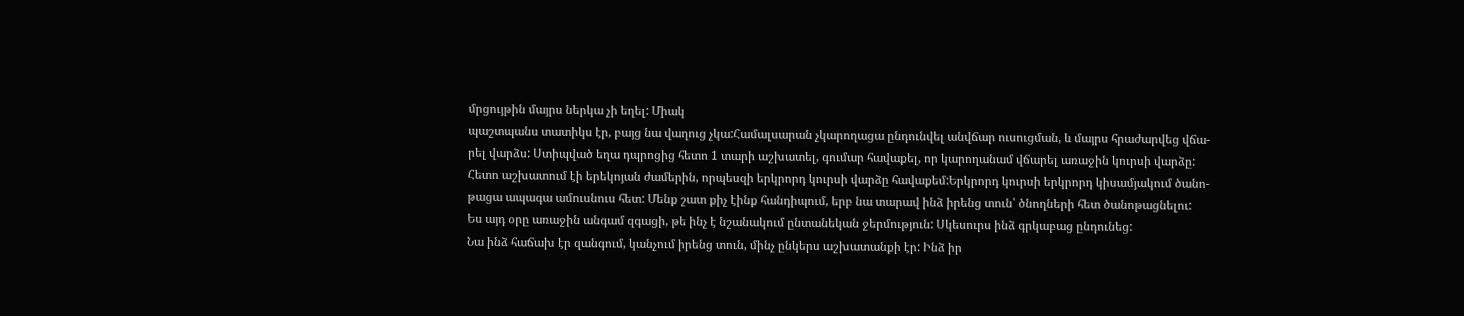մրցույթին մայրս ներկա չի եղել: Միակ
պաշտպանս տատիկս էր, բայց նա վաղուց չկա:Համալսարան չկարողացա ընդունվել անվճար ուսուցման, և մայրս հրաժարվեց վճա-
րել վարձս: Ստիպված եղա դպրոցից հետո 1 տարի աշխատել, գումար հավաքել, որ կարողանամ վճարել առաջին կուրսի վարձը:
Հետո աշխատում էի երեկոյան ժամերին, որպեսզի երկրորդ կուրսի վարձը հավաքեմ:Երկրորդ կուրսի երկրորդ կիսամյակում ծանո-
թացա ապագա ամուսնուս հետ: Մենք շատ քիչ էինք հանդիպում, երբ նա տարավ ինձ իրենց տուն՝ ծնողների հետ ծանոթացնելու:
Ես այդ օրը առաջին անգամ զգացի, թե ինչ է նշանակում ընտանեկան ջերմություն: Սկեսուրս ինձ գրկաբաց ընդունեց:
Նա ինձ հաճախ էր զանգում, կանչում իրենց տուն, մինչ ընկերս աշխատանքի էր: Ինձ իր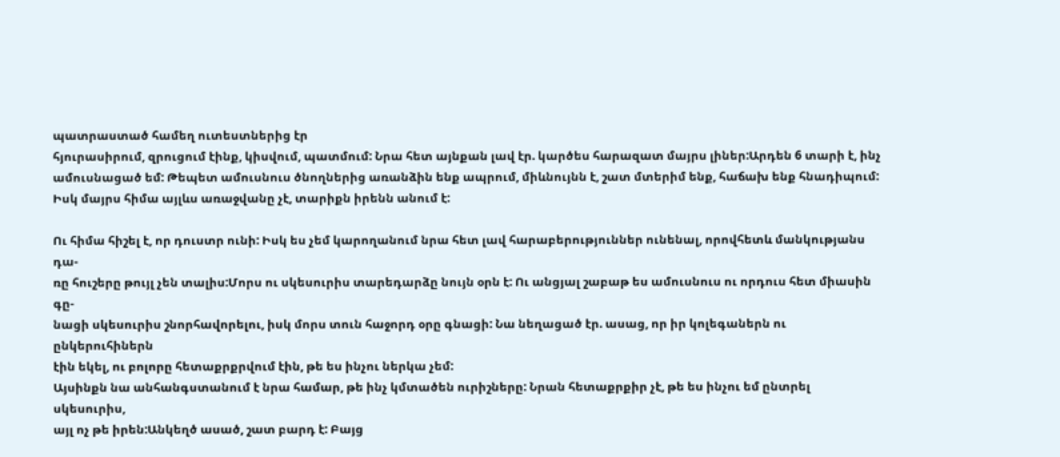պատրաստած համեղ ուտեստներից էր
հյուրասիրում, զրուցում էինք, կիսվում, պատմում: Նրա հետ այնքան լավ էր. կարծես հարազատ մայրս լիներ:Արդեն 6 տարի է, ինչ
ամուսնացած եմ: Թեպետ ամուսնուս ծնողներից առանձին ենք ապրում, միևնույնն է, շատ մտերիմ ենք, հաճախ ենք հնադիպում:
Իսկ մայրս հիմա այլևս առաջվանը չէ, տարիքն իրենն անում է:

Ու հիմա հիշել է, որ դուստր ունի: Իսկ ես չեմ կարողանում նրա հետ լավ հարաբերություններ ունենալ, որովհետև մանկությանս դա-
ռը հուշերը թույլ չեն տալիս:Մորս ու սկեսուրիս տարեդարձը նույն օրն է: Ու անցյալ շաբաթ ես ամուսնուս ու որդուս հետ միասին գը-
նացի սկեսուրիս շնորհավորելու, իսկ մորս տուն հաջորդ օրը գնացի: Նա նեղացած էր. ասաց, որ իր կոլեգաներն ու ընկերուհիներն
էին եկել, ու բոլորը հետաքրքրվում էին, թե ես ինչու ներկա չեմ:
Այսինքն նա անհանգստանում է նրա համար, թե ինչ կմտածեն ուրիշները: Նրան հետաքրքիր չէ, թե ես ինչու եմ ընտրել սկեսուրիս,
այլ ոչ թե իրեն:Անկեղծ ասած, շատ բարդ է: Բայց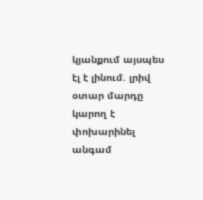կյանքում այսպես էլ է լինում. լրիվ օտար մարդը կարող է փոխարինել անգամ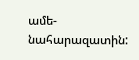ամե-
նահարազատին: